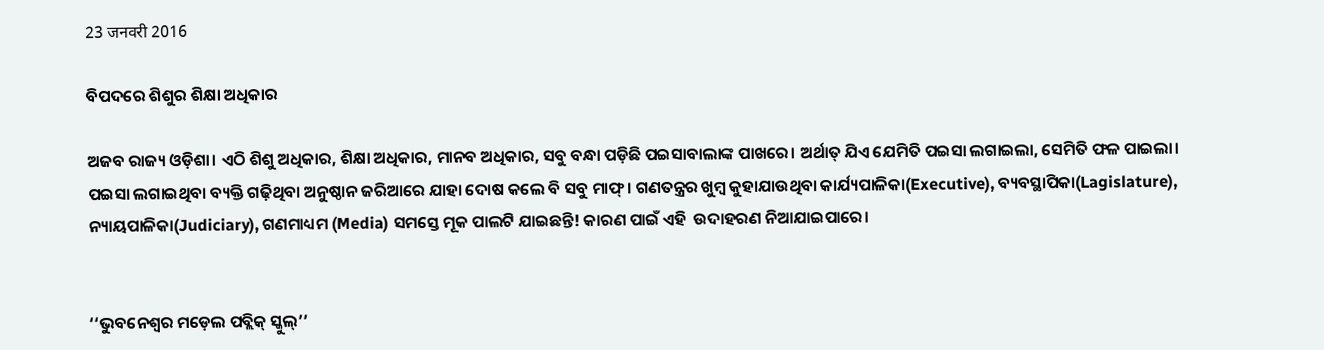23 जनवरी 2016

ବିପଦରେ ଶିଶୁର ଶିକ୍ଷା ଅଧିକାର

ଅଜବ ରାଜ୍ୟ ଓଡ଼ିଶା। ଏଠି ଶିଶୁ ଅଧିକାର, ଶିକ୍ଷା ଅଧିକାର, ମାନବ ଅଧିକାର, ସବୁ ବନ୍ଧା ପଡ଼ିଛି ପଇସାବାଲାଙ୍କ ପାଖରେ। ଅର୍ଥାତ୍ ଯିଏ ଯେମିତି ପଇସା ଲଗାଇଲା, ସେମିତି ଫଳ ପାଇଲା। ପଇସା ଲଗାଇଥିବା ବ୍ୟକ୍ତି ଗଢ଼ିଥିବା ଅନୁଷ୍ଠାନ ଜରିଆରେ ଯାହା ଦୋଷ କଲେ ବି ସବୁ ମାଫ୍। ଗଣତନ୍ତ୍ରର ଖୁମ୍ବ କୁହାଯାଉଥିବା କାର୍ଯ୍ୟପାଳିକା(Executive), ବ୍ୟବସ୍ଥାପିକା(Lagislature), ନ୍ୟାୟପାଳିକା(Judiciary), ଗଣମାଧ୍ୟମ (Media) ସମସ୍ତେ ମୂକ ପାଲଟି ଯାଇଛନ୍ତି! କାରଣ ପାଇଁ ଏହି  ଉଦାହରଣ ନିଆଯାଇପାରେ।


‘‘ଭୁବନେଶ୍ଵର ମଡ଼େଲ ପବ୍ଲିକ୍ ସ୍କୁଲ୍’’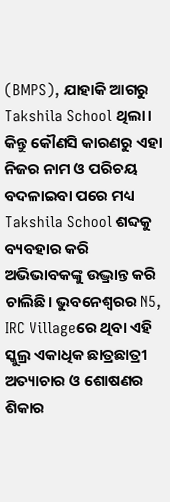(BMPS), ଯାହାକି ଆଗରୁ Takshila School ଥିଲା। କିନ୍ତୁ କୌଣସି କାରଣରୁ ଏହା ନିଜର ନାମ ଓ ପରିଚୟ ବଦଳାଇବା ପରେ ମଧ୍ୟ Takshila School ଶବ୍ଦକୁ ବ୍ୟବହାର କରି ଅଭିଭାବକଙ୍କୁ ଉଦ୍ଭ୍ରାନ୍ତ କରି ଚାଲିଛି। ଭୁବନେଶ୍ଵରର N5, IRC Villageରେ ଥିବା ଏହି ସ୍କୁଲ୍ର ଏକାଧିକ ଛାତ୍ରଛାତ୍ରୀ ଅତ୍ୟାଚାର ଓ ଶୋଷଣର ଶିକାର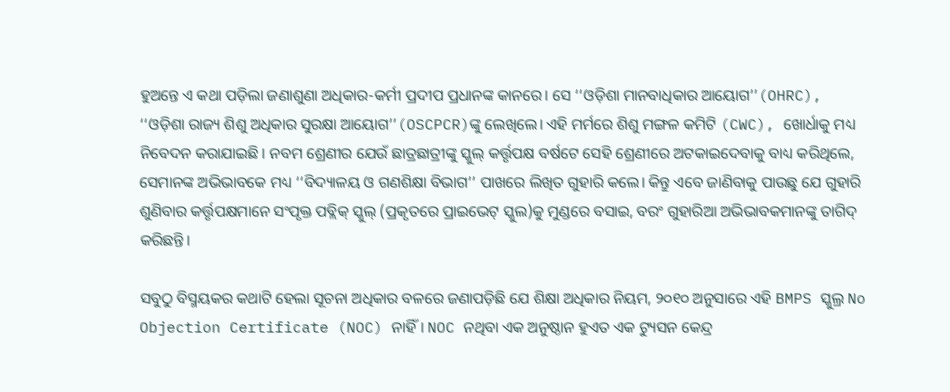ହୁଅନ୍ତେ ଏ କଥା ପଡ଼ିଲା ଜଣାଶୁଣା ଅଧିକାର-କର୍ମୀ ପ୍ରଦୀପ ପ୍ରଧାନଙ୍କ କାନରେ। ସେ ‘‘ଓଡ଼ିଶା ମାନବାଧିକାର ଆୟୋଗ’’(OHRC), ‘‘ଓଡ଼ିଶା ରାଜ୍ୟ ଶିଶୁ ଅଧିକାର ସୁରକ୍ଷା ଆୟୋଗ’’(OSCPCR)ଙ୍କୁ ଲେଖିଲେ। ଏହି ମର୍ମରେ ଶିଶୁ ମଙ୍ଗଳ କମିଟି (CWC), ଖୋର୍ଧାକୁ ମଧ୍ୟ ନିବେଦନ କରାଯାଇଛି। ନବମ ଶ୍ରେଣୀର ଯେଉଁ ଛାତ୍ରଛାତ୍ରୀଙ୍କୁ ସ୍କୁଲ୍ କର୍ତ୍ତୃପକ୍ଷ ବର୍ଷଟେ ସେହି ଶ୍ରେଣୀରେ ଅଟକାଇଦେବାକୁ ବାଧ୍ୟ କରିଥିଲେ, ସେମାନଙ୍କ ଅଭିଭାବକେ ମଧ୍ୟ ‘‘ବିଦ୍ୟାଳୟ ଓ ଗଣଶିକ୍ଷା ବିଭାଗ’’ ପାଖରେ ଲିଖିତ ଗୁହାରି କଲେ। କିନ୍ତୁ ଏବେ ଜାଣିବାକୁ ପାଉଛୁ ଯେ ଗୁହାରି ଶୁଣିବାର କର୍ତ୍ତୃପକ୍ଷମାନେ ସଂପୃକ୍ତ ପବ୍ଲିକ୍ ସ୍କୁଲ୍ (ପ୍ରକୃତରେ ପ୍ରାଇଭେଟ୍ ସ୍କୁଲ)କୁ ମୁଣ୍ଡରେ ବସାଇ, ବରଂ ଗୁହାରିଆ ଅଭିଭାବକମାନଙ୍କୁ ତାଗିଦ୍ କରିଛନ୍ତି।

ସବୁଠୁ ବିସ୍ମୟକର କଥାଟି ହେଲା ସୂଚନା ଅଧିକାର ବଳରେ ଜଣାପଡ଼ିଛି ଯେ ଶିକ୍ଷା ଅଧିକାର ନିୟମ, ୨୦୧୦ ଅନୁସାରେ ଏହି BMPS ସ୍କୁଲ୍ର No Objection Certificate (NOC) ନାହିଁ। NOC ନଥିବା ଏକ ଅନୁଷ୍ଠାନ ହୁଏତ ଏକ ଟ୍ୟୁସନ କେନ୍ଦ୍ର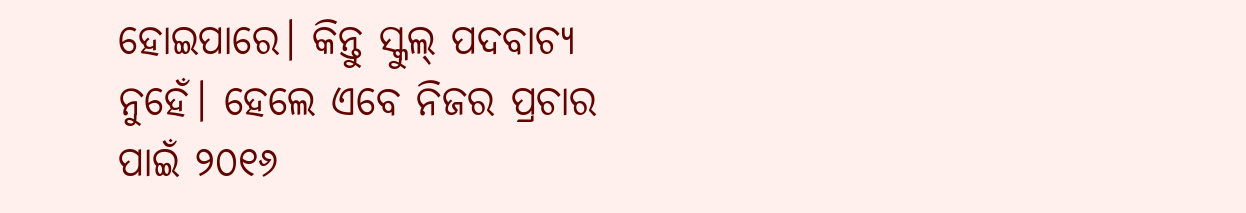ହୋଇପାରେ। କିନ୍ତୁ ସ୍କୁଲ୍ ପଦବାଚ୍ୟ ନୁହେଁ। ହେଲେ ଏବେ ନିଜର ପ୍ରଚାର ପାଇଁ ୨୦୧୬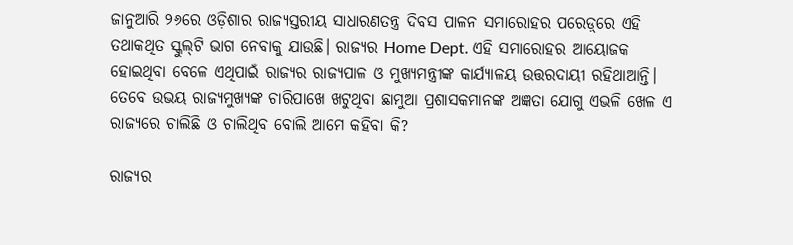ଜାନୁଆରି ୨୬ରେ ଓଡ଼ିଶାର ରାଜ୍ୟସ୍ତରୀୟ ସାଧାରଣତନ୍ତ୍ର ଦିବସ ପାଳନ ସମାରୋହର ପରେଡ଼୍‌ରେ ଏହି ତଥାକଥିତ ସ୍କୁଲ୍‌ଟି ଭାଗ ନେବାକୁ ଯାଉଛି। ରାଜ୍ୟର Home Dept. ଏହି ସମାରୋହର ଆୟୋଜକ ହୋଇଥିବା ବେଳେ ଏଥିପାଇଁ ରାଜ୍ୟର ରାଜ୍ୟପାଳ ଓ ମୁଖ୍ୟମନ୍ତ୍ରୀଙ୍କ କାର୍ଯ୍ୟାଳୟ ଉତ୍ତରଦାୟୀ ରହିଥାଆନ୍ତି। ତେବେ ଉଭୟ ରାଜ୍ୟମୁଖ୍ୟଙ୍କ ଚାରିପାଖେ ଖଟୁଥିବା ଛାମୁଆ ପ୍ରଶାସକମାନଙ୍କ ଅଜ୍ଞତା ଯୋଗୁ ଏଭଳି ଖେଳ ଏ ରାଜ୍ୟରେ ଚାଲିଛି ଓ ଚାଲିଥିବ ବୋଲି ଆମେ କହିବା କି?

ରାଜ୍ୟର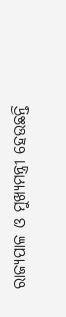ରାଜ୍ୟପାଳ ଓ ମୁଖ୍ୟମନ୍ତ୍ରୀ ହେଉଛନ୍ତି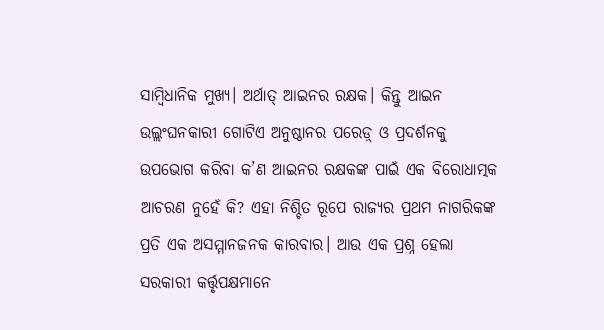ସାମ୍ବିଧାନିକ ମୁଖ୍ୟ। ଅର୍ଥାତ୍‌ ଆଇନର ରକ୍ଷକ। କିନ୍ତୁ ଆଇନ ଉଲ୍ଲଂଘନକାରୀ ଗୋଟିଏ ଅନୁଷ୍ଠାନର ପରେଡ଼୍‌ ଓ ପ୍ରଦର୍ଶନକୁ ଉପଭୋଗ କରିବା କ’ଣ ଆଇନର ରକ୍ଷକଙ୍କ ପାଇଁ ଏକ ବିରୋଧାତ୍ମକ ଆଚରଣ ନୁହେଁ କି? ଏହା ନିଶ୍ଚିତ ରୂପେ ରାଜ୍ୟର ପ୍ରଥମ ନାଗରିକଙ୍କ ପ୍ରତି ଏକ ଅସମ୍ମାନଜନକ କାରବାର। ଆଉ ଏକ ପ୍ରଶ୍ନ ହେଲା ସରକାରୀ କର୍ତ୍ତୃପକ୍ଷମାନେ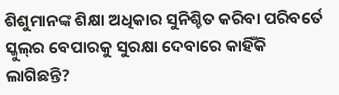ଶିଶୁମାନଙ୍କ ଶିକ୍ଷା ଅଧିକାର ସୁନିଶ୍ଚିତ କରିବା ପରିବର୍ତେ ସ୍କୁଲ୍‌ର ବେପାରକୁ ସୁରକ୍ଷା ଦେବାରେ କାହିଁକି ଲାଗିଛନ୍ତି?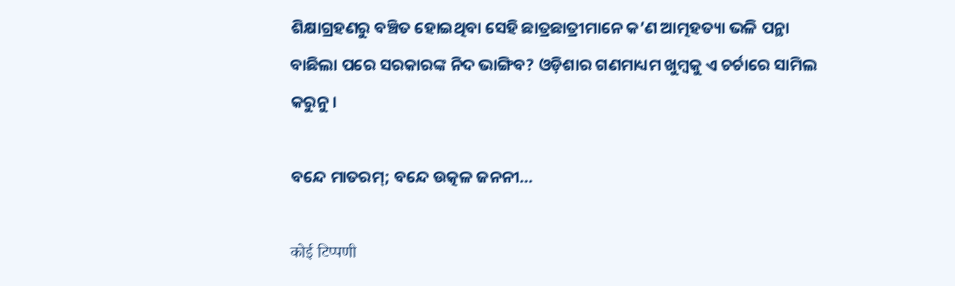ଶିକ୍ଷାଗ୍ରହଣରୁ ବଞ୍ଚିତ ହୋଇଥିବା ସେହି ଛାତ୍ରଛାତ୍ରୀମାନେ କ’ଣ ଆତ୍ମହତ୍ୟା ଭଳି ପନ୍ଥା ବାଛିଲା ପରେ ସରକାରଙ୍କ ନିଦ ଭାଙ୍ଗିବ? ଓଡ଼ିଶାର ଗଣମାଧ୍ୟମ ଖୁମ୍ବକୁ ଏ ଚର୍ଚାରେ ସାମିଲ କରୁନୁ।

ବନ୍ଦେ ମାତରମ୍; ବନ୍ଦେ ଉତ୍କଳ ଜନନୀ…

कोई टिप्पणी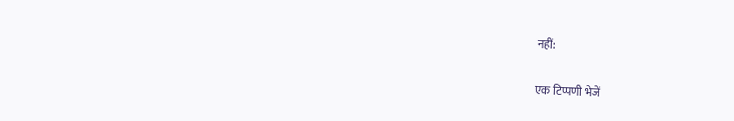नहीं:

एक टिप्पणी भेजें